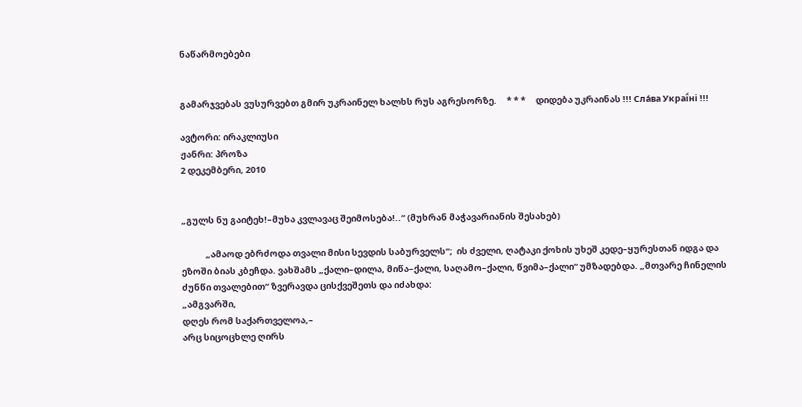ნაწარმოებები


გამარჯვებას ვუსურვებთ გმირ უკრაინელ ხალხს რუს აგრესორზე.     * * *     დიდება უკრაინას !!! Сла́ва Украї́ні !!!

ავტორი: ირაკლიუსი
ჟანრი: პროზა
2 დეკემბერი, 2010


„გულს ნუ გაიტეხ!–მუხა კვლავაც შეიმოსება!..“ (მუხრან მაჭავარიანის შესახებ)

            „ამაოდ ებრძოდა თვალი მისი სევდის საბურველს“;  ის ძველი, ღატაკი ქოხის უხეშ კედე–ყურესთან იდგა და ეზოში ბიას კბეჩდა. ვახშამს „ქალი–დილა, მიწა–ქალი, საღამო–ქალი, წვიმა–ქალი“ უმზადებდა. „მთვარე ჩინელის ძუნწი თვალებით“ ზვერავდა ცისქვეშეთს და იძახდა:
„ამგვარში,
დღეს რომ საქართველოა,–
არც სიცოცხლე ღირს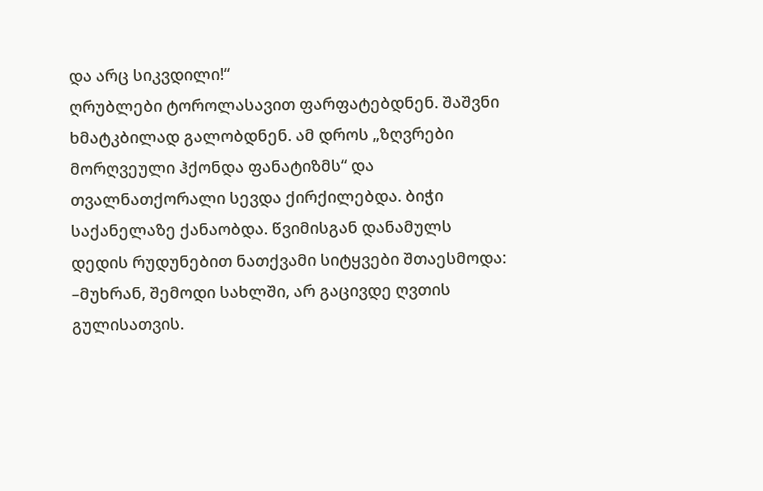და არც სიკვდილი!“
ღრუბლები ტოროლასავით ფარფატებდნენ. შაშვნი ხმატკბილად გალობდნენ. ამ დროს „ზღვრები მორღვეული ჰქონდა ფანატიზმს“ და თვალნათქორალი სევდა ქირქილებდა. ბიჭი საქანელაზე ქანაობდა. წვიმისგან დანამულს დედის რუდუნებით ნათქვამი სიტყვები შთაესმოდა:
–მუხრან, შემოდი სახლში, არ გაცივდე ღვთის გულისათვის.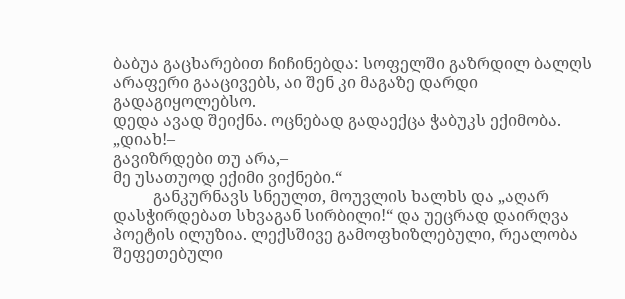ბაბუა გაცხარებით ჩიჩინებდა: სოფელში გაზრდილ ბალღს არაფერი გააცივებს, აი შენ კი მაგაზე დარდი გადაგიყოლებსო.
დედა ავად შეიქნა. ოცნებად გადაექცა ჭაბუკს ექიმობა.
„დიახ!–
გავიზრდები თუ არა,–
მე უსათუოდ ექიმი ვიქნები.“
          განკურნავს სნეულთ, მოუვლის ხალხს და „აღარ დასჭირდებათ სხვაგან სირბილი!“ და უეცრად დაირღვა პოეტის ილუზია. ლექსშივე გამოფხიზლებული, რეალობა შეფეთებული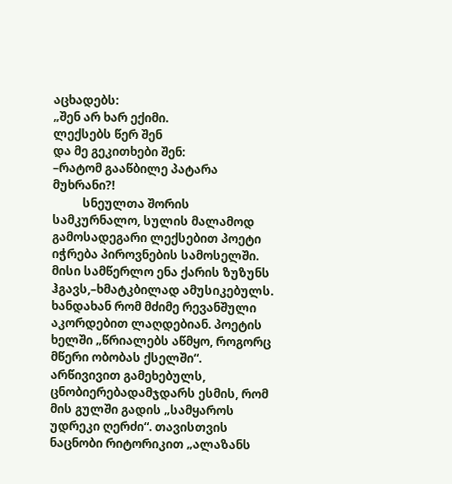აცხადებს:
„შენ არ ხარ ექიმი.
ლექსებს წერ შენ
და მე გეკითხები შენ:
–რატომ გააწბილე პატარა მუხრანი?!
          სნეულთა შორის სამკურნალო, სულის მალამოდ გამოსადეგარი ლექსებით პოეტი იჭრება პიროვნების სამოსელში. მისი სამწერლო ენა ქარის ზუზუნს ჰგავს,–ხმატკბილად ამუსიკებულს. ხანდახან რომ მძიმე რევანშული აკორდებით ლაღდებიან. პოეტის ხელში „წრიალებს აწმყო, როგორც მწერი ობობას ქსელში“. არწივივით გამეხებულს, ცნობიერებადამჯდარს ესმის, რომ მის გულში გადის „სამყაროს უდრეკი ღერძი“. თავისთვის ნაცნობი რიტორიკით „ალაზანს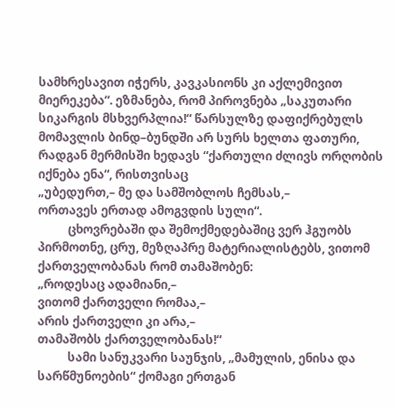სამხრესავით იჭერს, კავკასიონს კი აქლემივით მიერეკება“. ეზმანება, რომ პიროვნება „საკუთარი სიკარგის მსხვერპლია!“ წარსულზე დაფიქრებულს მომავლის ბინდ–ბუნდში არ სურს ხელთა ფათური, რადგან მერმისში ხედავს “ქართული ძლივს ორღობის იქნება ენა“, რისთვისაც
„უბედურთ,– მე და სამშობლოს ჩემსას,–
ორთავეს ერთად ამოგვდის სული“.
          ცხოვრებაში და შემოქმედებაშიც ვერ ჰგუობს პირმოთნე, ცრუ, მეზღაპრე მატერიალისტებს, ვითომ ქართველობანას რომ თამაშობენ:
„როდესაც ადამიანი,–
ვითომ ქართველი რომაა,–
არის ქართველი კი არა,–
თამაშობს ქართველობანას!“
          სამი სანუკვარი საუნჯის, „მამულის, ენისა და სარწმუნოების“ ქომაგი ერთგან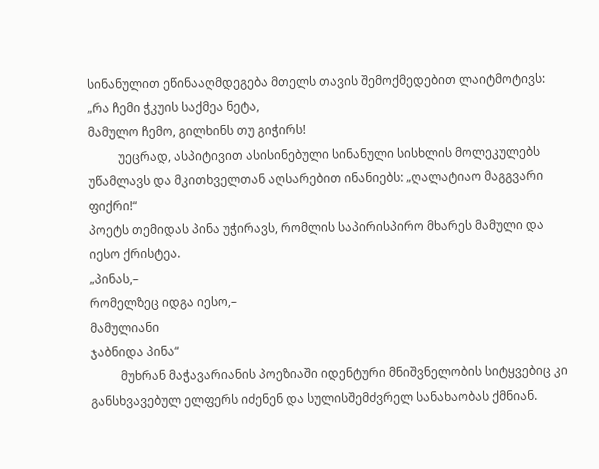სინანულით ეწინააღმდეგება მთელს თავის შემოქმედებით ლაიტმოტივს:
„რა ჩემი ჭკუის საქმეა ნეტა,
მამულო ჩემო, გილხინს თუ გიჭირს!
          უეცრად, ასპიტივით ასისინებული სინანული სისხლის მოლეკულებს უწამლავს და მკითხველთან აღსარებით ინანიებს: „ღალატიაო მაგგვარი ფიქრი!“
პოეტს თემიდას პინა უჭირავს, რომლის საპირისპირო მხარეს მამული და იესო ქრისტეა.
„პინას,–
რომელზეც იდგა იესო,–
მამულიანი
ჯაბნიდა პინა“
          მუხრან მაჭავარიანის პოეზიაში იდენტური მნიშვნელობის სიტყვებიც კი  განსხვავებულ ელფერს იძენენ და სულისშემძვრელ სანახაობას ქმნიან.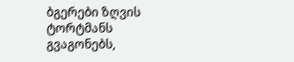ბგერები ზღვის ტორტმანს გვაგონებს,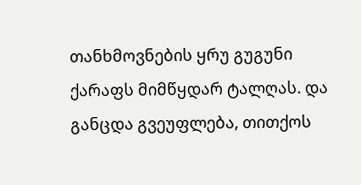თანხმოვნების ყრუ გუგუნი ქარაფს მიმწყდარ ტალღას. და განცდა გვეუფლება, თითქოს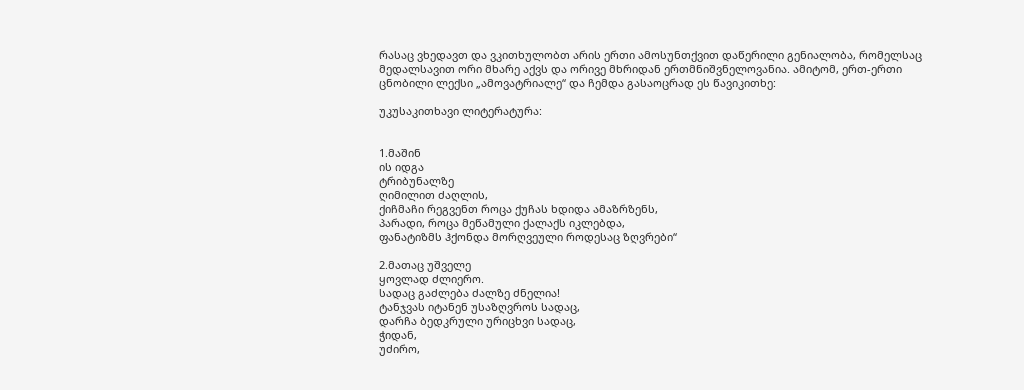რასაც ვხედავთ და ვკითხულობთ არის ერთი ამოსუნთქვით დაწერილი გენიალობა, რომელსაც მედალსავით ორი მხარე აქვს და ორივე მხრიდან ერთმნიშვნელოვანია. ამიტომ, ერთ-ერთი ცნობილი ლექსი „ამოვატრიალე“ და ჩემდა გასაოცრად ეს წავიკითხე:

უკუსაკითხავი ლიტერატურა:


1.მაშინ
ის იდგა
ტრიბუნალზე
ღიმილით ძაღლის,
ქიჩმაჩი რეგვენთ როცა ქუჩას ხდიდა ამაზრზენს,
პარადი, როცა მეწამული ქალაქს იკლებდა,
ფანატიზმს ჰქონდა მორღვეული როდესაც ზღვრები“

2.მათაც უშველე
ყოვლად ძლიერო.
სადაც გაძლება ძალზე ძნელია!
ტანჯვას იტანენ უსაზღვროს სადაც,
დარჩა ბედკრული ურიცხვი სადაც,
ჭიდან,
უძირო,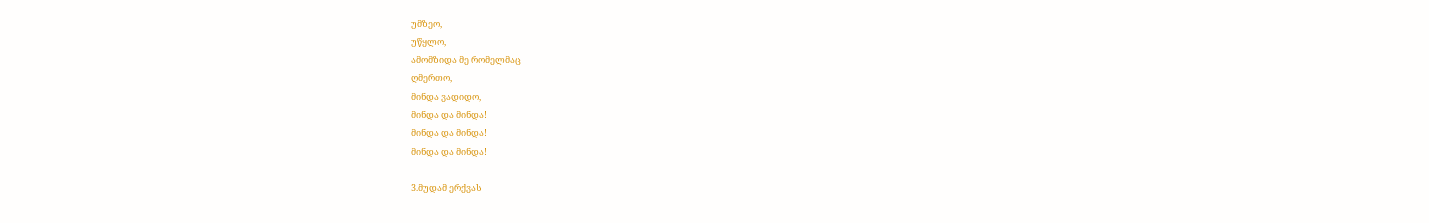უმზეო,
უწყლო,
ამომზიდა მე რომელმაც
ღმერთო,
მინდა ვადიდო,
მინდა და მინდა!
მინდა და მინდა!
მინდა და მინდა!

3.მუდამ ერქვას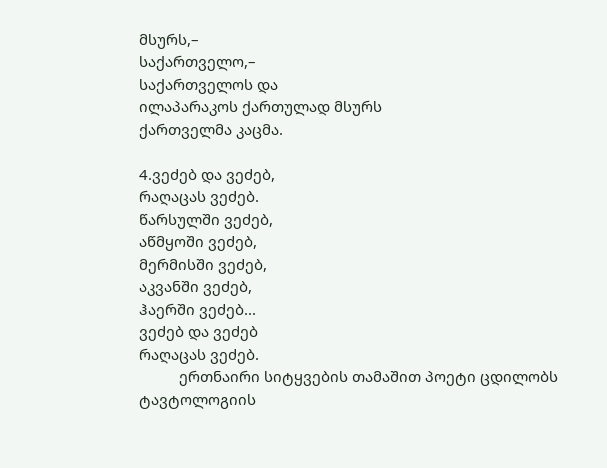მსურს,–
საქართველო,–
საქართველოს და
ილაპარაკოს ქართულად მსურს
ქართველმა კაცმა.

4.ვეძებ და ვეძებ,
რაღაცას ვეძებ.
წარსულში ვეძებ,
აწმყოში ვეძებ,
მერმისში ვეძებ,
აკვანში ვეძებ,
ჰაერში ვეძებ...
ვეძებ და ვეძებ
რაღაცას ვეძებ.
          ერთნაირი სიტყვების თამაშით პოეტი ცდილობს ტავტოლოგიის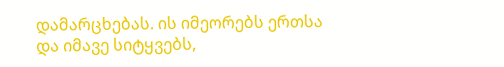დამარცხებას. ის იმეორებს ერთსა და იმავე სიტყვებს,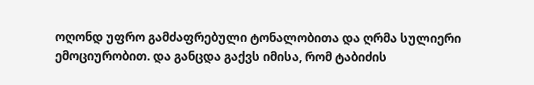ოღონდ უფრო გამძაფრებული ტონალობითა და ღრმა სულიერი ემოციურობით. და განცდა გაქვს იმისა, რომ ტაბიძის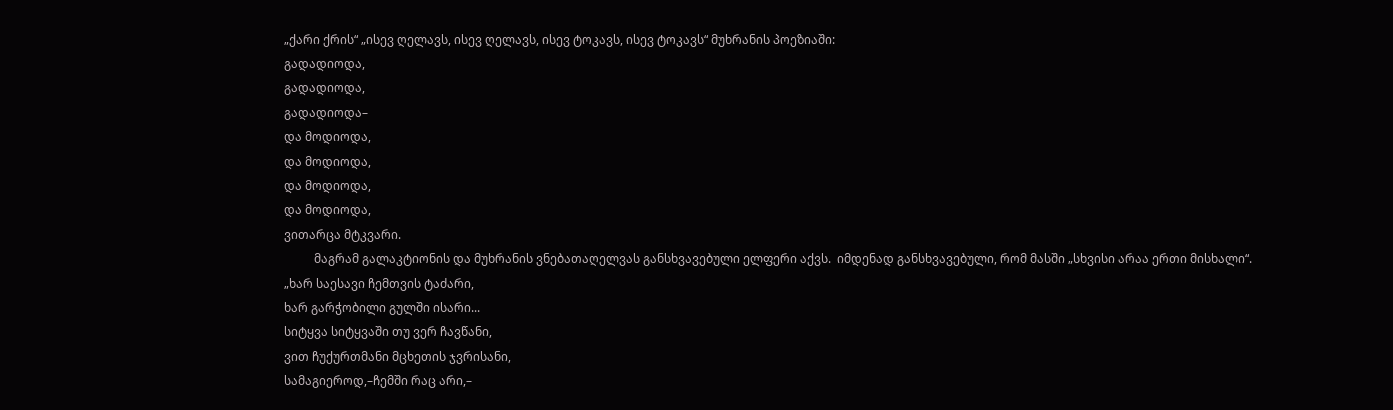„ქარი ქრის“ „ისევ ღელავს, ისევ ღელავს, ისევ ტოკავს, ისევ ტოკავს“ მუხრანის პოეზიაში:
გადადიოდა,
გადადიოდა,
გადადიოდა–
და მოდიოდა,
და მოდიოდა,
და მოდიოდა,
და მოდიოდა,
ვითარცა მტკვარი.
          მაგრამ გალაკტიონის და მუხრანის ვნებათაღელვას განსხვავებული ელფერი აქვს.  იმდენად განსხვავებული, რომ მასში „სხვისი არაა ერთი მისხალი“.
„ხარ საესავი ჩემთვის ტაძარი,
ხარ გარჭობილი გულში ისარი...
სიტყვა სიტყვაში თუ ვერ ჩავწანი,
ვით ჩუქურთმანი მცხეთის ჯვრისანი,
სამაგიეროდ,–ჩემში რაც არი,–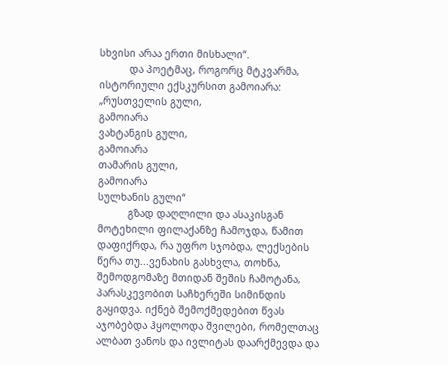სხვისი არაა ერთი მისხალი“.
          და პოეტმაც, როგორც მტკვარმა, ისტორიული ექსკურსით გამოიარა:
„რუსთველის გული,
გამოიარა
ვახტანგის გული,
გამოიარა
თამარის გული,
გამოიარა
სულხანის გული“
          გზად დაღლილი და ასაკისგან მოტეხილი ფილაქანზე ჩამოჯდა, წამით დაფიქრდა, რა უფრო სჯობდა, ლექსების წერა თუ...ვენახის გასხვლა, თოხნა, შემოდგომაზე მთიდან შეშის ჩამოტანა, პარასკევობით საჩხერეში სიმინდის გაყიდვა. იქნებ შემოქმედებით წვას აჯობებდა ჰყოლოდა შვილები, რომელთაც ალბათ ვანოს და ივლიტას დაარქმევდა და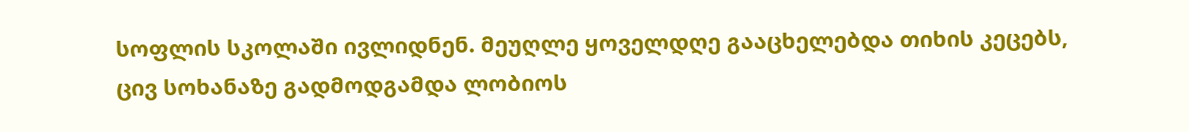სოფლის სკოლაში ივლიდნენ. მეუღლე ყოველდღე გააცხელებდა თიხის კეცებს, ცივ სოხანაზე გადმოდგამდა ლობიოს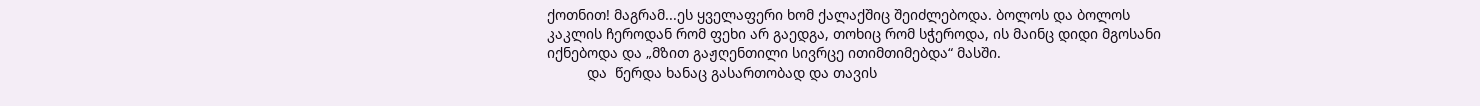ქოთნით! მაგრამ...ეს ყველაფერი ხომ ქალაქშიც შეიძლებოდა. ბოლოს და ბოლოს კაკლის ჩეროდან რომ ფეხი არ გაედგა, თოხიც რომ სჭეროდა, ის მაინც დიდი მგოსანი იქნებოდა და „მზით გაჟღენთილი სივრცე ითიმთიმებდა“ მასში.
          და  წერდა ხანაც გასართობად და თავის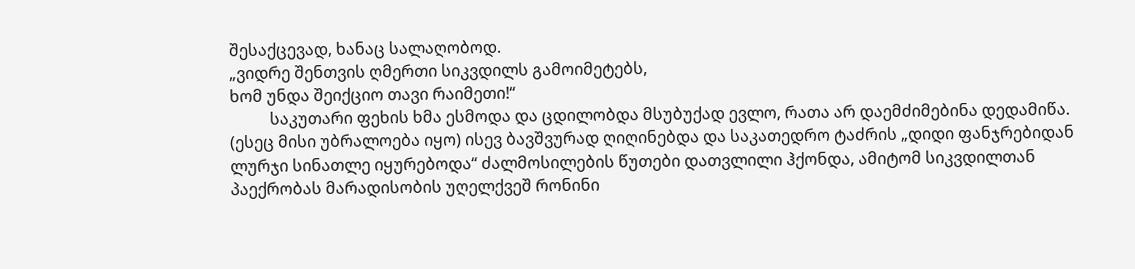შესაქცევად, ხანაც სალაღობოდ.
„ვიდრე შენთვის ღმერთი სიკვდილს გამოიმეტებს,
ხომ უნდა შეიქციო თავი რაიმეთი!“
          საკუთარი ფეხის ხმა ესმოდა და ცდილობდა მსუბუქად ევლო, რათა არ დაემძიმებინა დედამიწა. (ესეც მისი უბრალოება იყო) ისევ ბავშვურად ღიღინებდა და საკათედრო ტაძრის „დიდი ფანჯრებიდან ლურჯი სინათლე იყურებოდა“ ძალმოსილების წუთები დათვლილი ჰქონდა, ამიტომ სიკვდილთან პაექრობას მარადისობის უღელქვეშ რონინი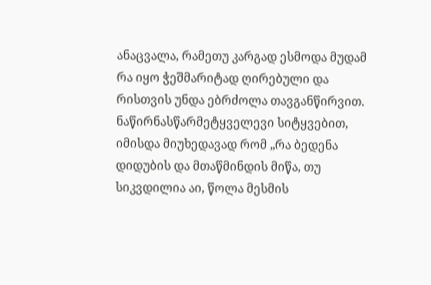ანაცვალა, რამეთუ კარგად ესმოდა მუდამ რა იყო ჭეშმარიტად ღირებული და რისთვის უნდა ებრძოლა თავგანწირვით.
ნაწირნასწარმეტყველევი სიტყვებით, იმისდა მიუხედავად რომ „რა ბედენა დიდუბის და მთაწმინდის მიწა, თუ სიკვდილია აი, წოლა მესმის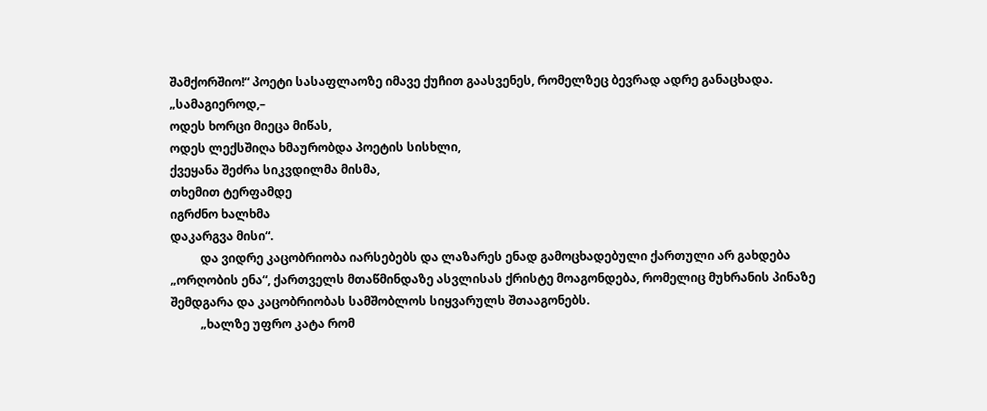შამქორშიო!“ პოეტი სასაფლაოზე იმავე ქუჩით გაასვენეს, რომელზეც ბევრად ადრე განაცხადა.
„სამაგიეროდ,–
ოდეს ხორცი მიეცა მიწას,
ოდეს ლექსშიღა ხმაურობდა პოეტის სისხლი,
ქვეყანა შეძრა სიკვდილმა მისმა,
თხემით ტერფამდე
იგრძნო ხალხმა
დაკარგვა მისი“.
          და ვიდრე კაცობრიობა იარსებებს და ლაზარეს ენად გამოცხადებული ქართული არ გახდება „ორღობის ენა“, ქართველს მთაწმინდაზე ასვლისას ქრისტე მოაგონდება, რომელიც მუხრანის პინაზე შემდგარა და კაცობრიობას სამშობლოს სიყვარულს შთააგონებს.
          „ხალზე უფრო კატა რომ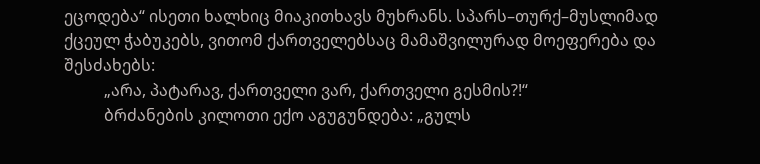ეცოდება“ ისეთი ხალხიც მიაკითხავს მუხრანს. სპარს–თურქ–მუსლიმად ქცეულ ჭაბუკებს, ვითომ ქართველებსაც მამაშვილურად მოეფერება და შესძახებს:
          „არა, პატარავ, ქართველი ვარ, ქართველი გესმის?!“
          ბრძანების კილოთი ექო აგუგუნდება: „გულს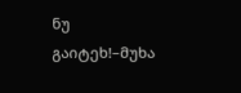ნუ გაიტეხ!–მუხა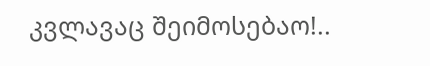კვლავაც შეიმოსებაო!..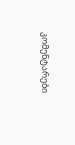კომენტარები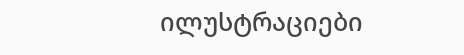ილუსტრაციები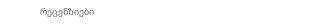რეცენზიები